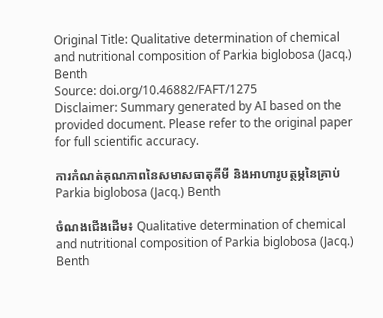Original Title: Qualitative determination of chemical and nutritional composition of Parkia biglobosa (Jacq.) Benth
Source: doi.org/10.46882/FAFT/1275
Disclaimer: Summary generated by AI based on the provided document. Please refer to the original paper for full scientific accuracy.

ការកំណត់គុណភាពនៃសមាសធាតុគីមី និងអាហារូបត្ថម្ភនៃគ្រាប់ Parkia biglobosa (Jacq.) Benth

ចំណងជើងដើម៖ Qualitative determination of chemical and nutritional composition of Parkia biglobosa (Jacq.) Benth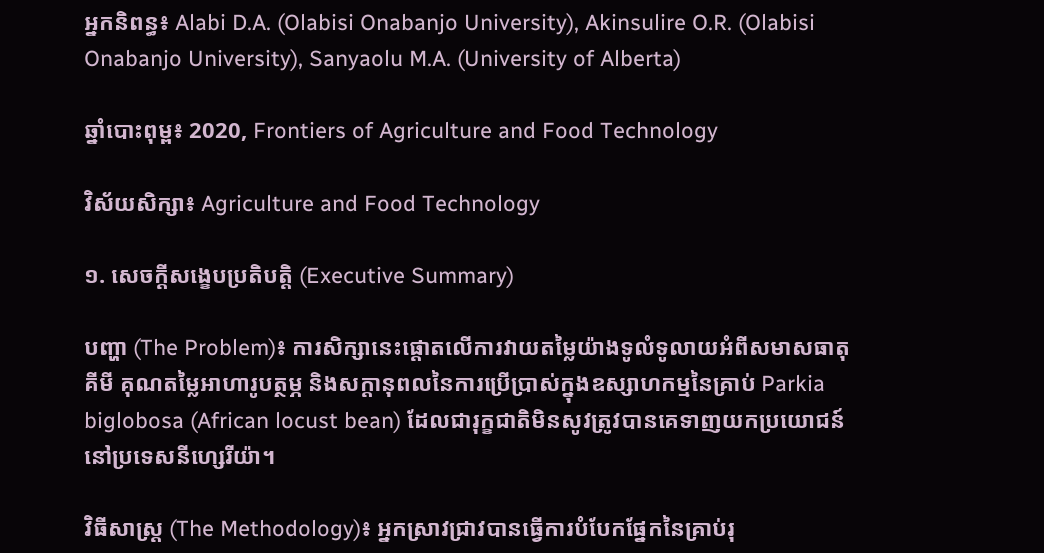អ្នកនិពន្ធ៖ Alabi D.A. (Olabisi Onabanjo University), Akinsulire O.R. (Olabisi Onabanjo University), Sanyaolu M.A. (University of Alberta)

ឆ្នាំបោះពុម្ព៖ 2020, Frontiers of Agriculture and Food Technology

វិស័យសិក្សា៖ Agriculture and Food Technology

១. សេចក្តីសង្ខេបប្រតិបត្តិ (Executive Summary)

បញ្ហា (The Problem)៖ ការសិក្សានេះផ្តោតលើការវាយតម្លៃយ៉ាងទូលំទូលាយអំពីសមាសធាតុគីមី គុណតម្លៃអាហារូបត្ថម្ភ និងសក្តានុពលនៃការប្រើប្រាស់ក្នុងឧស្សាហកម្មនៃគ្រាប់ Parkia biglobosa (African locust bean) ដែលជារុក្ខជាតិមិនសូវត្រូវបានគេទាញយកប្រយោជន៍នៅប្រទេសនីហ្សេរីយ៉ា។

វិធីសាស្ត្រ (The Methodology)៖ អ្នកស្រាវជ្រាវបានធ្វើការបំបែកផ្នែកនៃគ្រាប់រុ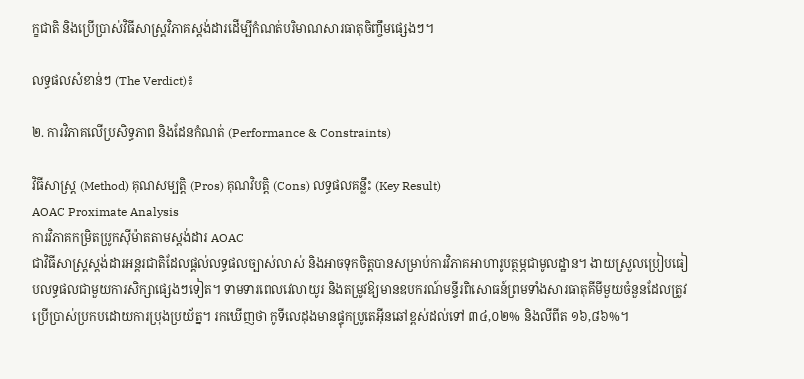ក្ខជាតិ និងប្រើប្រាស់វិធីសាស្ត្រវិភាគស្តង់ដារដើម្បីកំណត់បរិមាណសារធាតុចិញ្ចឹមផ្សេងៗ។

លទ្ធផលសំខាន់ៗ (The Verdict)៖

២. ការវិភាគលើប្រសិទ្ធភាព និងដែនកំណត់ (Performance & Constraints)

វិធីសាស្ត្រ (Method) គុណសម្បត្តិ (Pros) គុណវិបត្តិ (Cons) លទ្ធផលគន្លឹះ (Key Result)
AOAC Proximate Analysis
ការវិភាគកម្រិតប្រូកស៊ីម៉ាតតាមស្តង់ដារ AOAC
ជាវិធីសាស្ត្រស្តង់ដារអន្តរជាតិដែលផ្តល់លទ្ធផលច្បាស់លាស់ និងអាចទុកចិត្តបានសម្រាប់ការវិភាគអាហារូបត្ថម្ភជាមូលដ្ឋាន។ ងាយស្រួលប្រៀបធៀបលទ្ធផលជាមួយការសិក្សាផ្សេងៗទៀត។ ទាមទារពេលវេលាយូរ និងតម្រូវឱ្យមានឧបករណ៍មន្ទីរពិសោធន៍ព្រមទាំងសារធាតុគីមីមួយចំនួនដែលត្រូវប្រើប្រាស់ប្រកបដោយការប្រុងប្រយ័ត្ន។ រកឃើញថា កូទីលេដុងមានផ្ទុកប្រូតេអ៊ីនឆៅខ្ពស់ដល់ទៅ ៣៤,០២% និងលីពីត ១៦,៨៦%។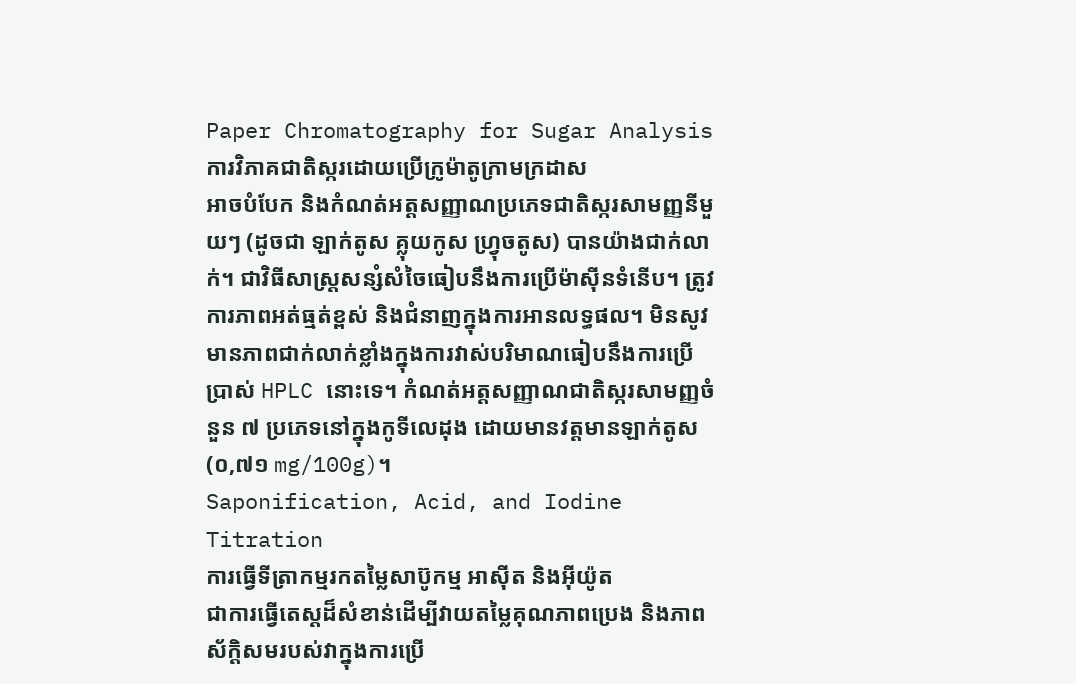Paper Chromatography for Sugar Analysis
ការវិភាគជាតិស្ករដោយប្រើក្រូម៉ាតូក្រាមក្រដាស
អាចបំបែក និងកំណត់អត្តសញ្ញាណប្រភេទជាតិស្ករសាមញ្ញនីមួយៗ (ដូចជា ឡាក់តូស គ្លុយកូស ហ្វ្រុចតូស) បានយ៉ាងជាក់លាក់។ ជាវិធីសាស្ត្រសន្សំសំចៃធៀបនឹងការប្រើម៉ាស៊ីនទំនើប។ ត្រូវការភាពអត់ធ្មត់ខ្ពស់ និងជំនាញក្នុងការអានលទ្ធផល។ មិនសូវមានភាពជាក់លាក់ខ្លាំងក្នុងការវាស់បរិមាណធៀបនឹងការប្រើប្រាស់ HPLC នោះទេ។ កំណត់អត្តសញ្ញាណជាតិស្ករសាមញ្ញចំនួន ៧ ប្រភេទនៅក្នុងកូទីលេដុង ដោយមានវត្តមានឡាក់តូស (០,៧១ mg/100g)។
Saponification, Acid, and Iodine Titration
ការធ្វើទីត្រាកម្មរកតម្លៃសាប៊ូកម្ម អាស៊ីត និងអ៊ីយ៉ូត
ជាការធ្វើតេស្តដ៏សំខាន់ដើម្បីវាយតម្លៃគុណភាពប្រេង និងភាពស័ក្តិសមរបស់វាក្នុងការប្រើ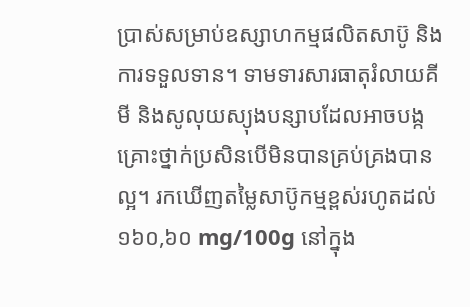ប្រាស់សម្រាប់ឧស្សាហកម្មផលិតសាប៊ូ និងការទទួលទាន។ ទាមទារសារធាតុរំលាយគីមី និងសូលុយស្យុងបន្សាបដែលអាចបង្កគ្រោះថ្នាក់ប្រសិនបើមិនបានគ្រប់គ្រងបានល្អ។ រកឃើញតម្លៃសាប៊ូកម្មខ្ពស់រហូតដល់ ១៦០,៦០ mg/100g នៅក្នុង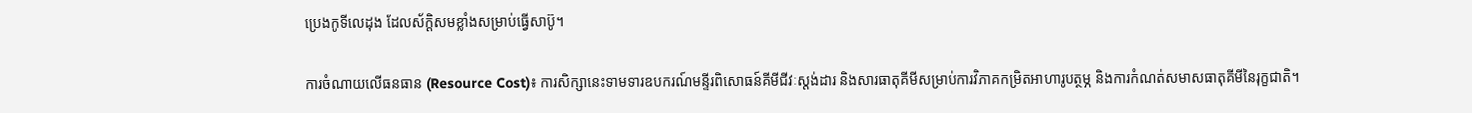ប្រេងកូទីលេដុង ដែលស័ក្តិសមខ្លាំងសម្រាប់ធ្វើសាប៊ូ។

ការចំណាយលើធនធាន (Resource Cost)៖ ការសិក្សានេះទាមទារឧបករណ៍មន្ទីរពិសោធន៍គីមីជីវៈស្តង់ដារ និងសារធាតុគីមីសម្រាប់ការវិភាគកម្រិតអាហារូបត្ថម្ភ និងការកំណត់សមាសធាតុគីមីនៃរុក្ខជាតិ។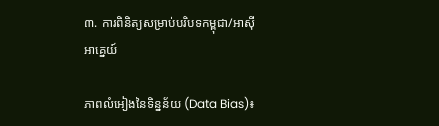៣. ការពិនិត្យសម្រាប់បរិបទកម្ពុជា/អាស៊ីអាគ្នេយ៍

ភាពលំអៀងនៃទិន្នន័យ (Data Bias)៖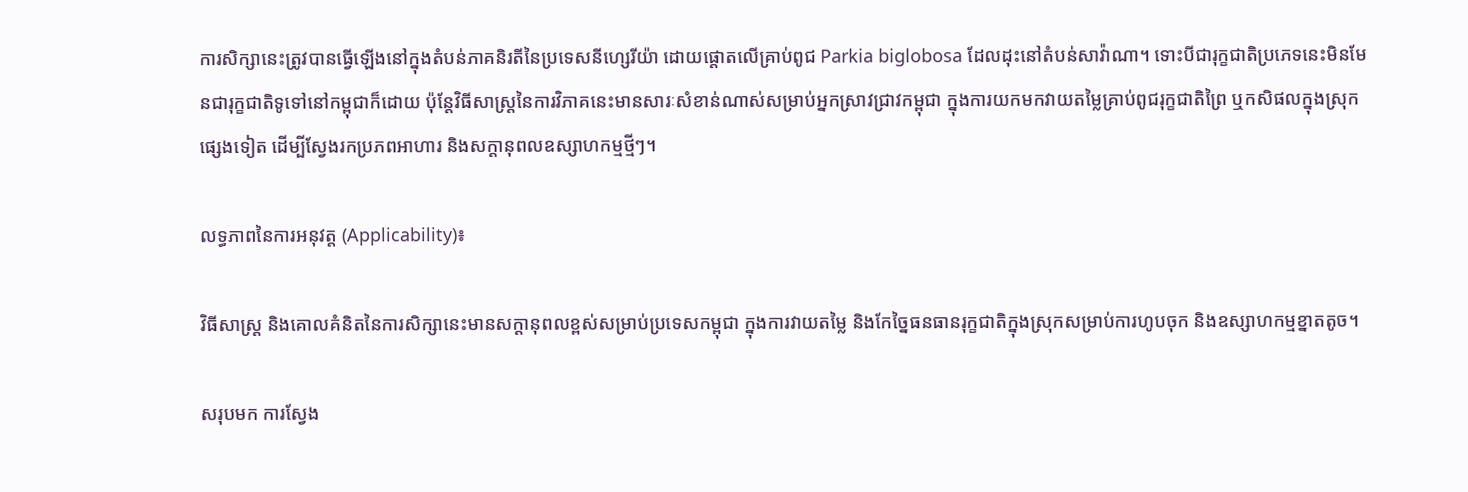ការសិក្សានេះត្រូវបានធ្វើឡើងនៅក្នុងតំបន់ភាគនិរតីនៃប្រទេសនីហ្សេរីយ៉ា ដោយផ្តោតលើគ្រាប់ពូជ Parkia biglobosa ដែលដុះនៅតំបន់សាវ៉ាណា។ ទោះបីជារុក្ខជាតិប្រភេទនេះមិនមែនជារុក្ខជាតិទូទៅនៅកម្ពុជាក៏ដោយ ប៉ុន្តែវិធីសាស្ត្រនៃការវិភាគនេះមានសារៈសំខាន់ណាស់សម្រាប់អ្នកស្រាវជ្រាវកម្ពុជា ក្នុងការយកមកវាយតម្លៃគ្រាប់ពូជរុក្ខជាតិព្រៃ ឬកសិផលក្នុងស្រុកផ្សេងទៀត ដើម្បីស្វែងរកប្រភពអាហារ និងសក្តានុពលឧស្សាហកម្មថ្មីៗ។

លទ្ធភាពនៃការអនុវត្ត (Applicability)៖

វិធីសាស្ត្រ និងគោលគំនិតនៃការសិក្សានេះមានសក្តានុពលខ្ពស់សម្រាប់ប្រទេសកម្ពុជា ក្នុងការវាយតម្លៃ និងកែច្នៃធនធានរុក្ខជាតិក្នុងស្រុកសម្រាប់ការហូបចុក និងឧស្សាហកម្មខ្នាតតូច។

សរុបមក ការស្វែង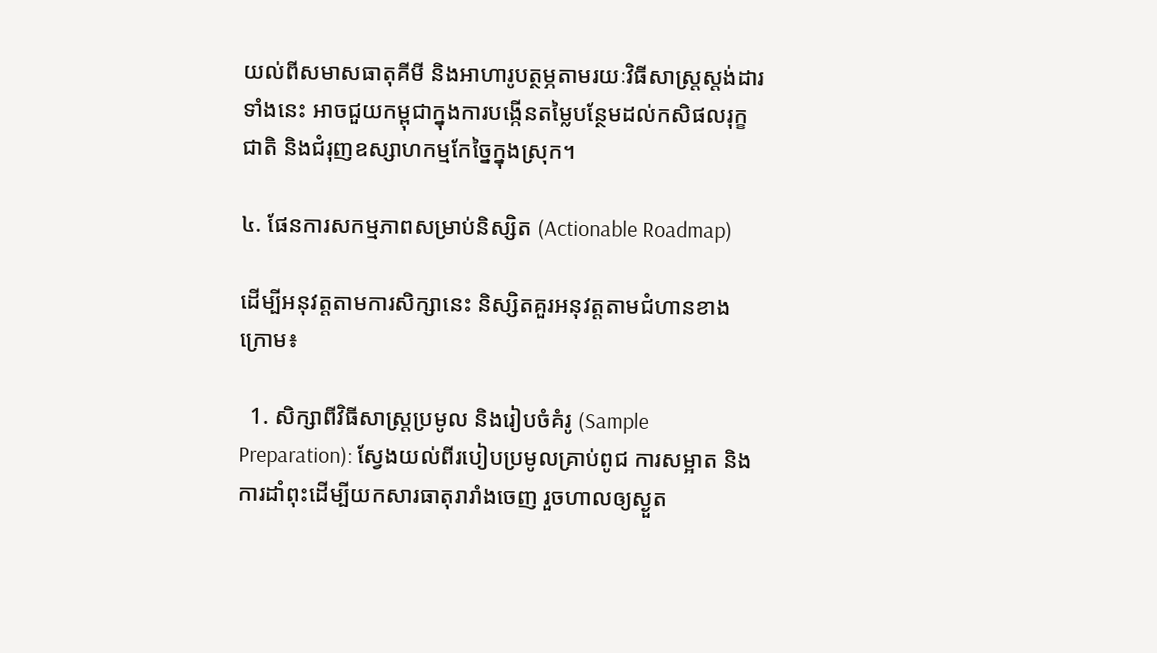យល់ពីសមាសធាតុគីមី និងអាហារូបត្ថម្ភតាមរយៈវិធីសាស្ត្រស្តង់ដារទាំងនេះ អាចជួយកម្ពុជាក្នុងការបង្កើនតម្លៃបន្ថែមដល់កសិផលរុក្ខជាតិ និងជំរុញឧស្សាហកម្មកែច្នៃក្នុងស្រុក។

៤. ផែនការសកម្មភាពសម្រាប់និស្សិត (Actionable Roadmap)

ដើម្បីអនុវត្តតាមការសិក្សានេះ និស្សិតគួរអនុវត្តតាមជំហានខាងក្រោម៖

  1. សិក្សាពីវិធីសាស្ត្រប្រមូល និងរៀបចំគំរូ (Sample Preparation): ស្វែងយល់ពីរបៀបប្រមូលគ្រាប់ពូជ ការសម្អាត និងការដាំពុះដើម្បីយកសារធាតុរារាំងចេញ រួចហាលឲ្យស្ងួត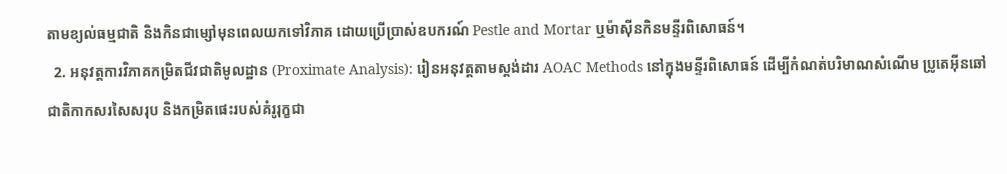តាមខ្យល់ធម្មជាតិ និងកិនជាម្សៅមុនពេលយកទៅវិភាគ ដោយប្រើប្រាស់ឧបករណ៍ Pestle and Mortar ឬម៉ាស៊ីនកិនមន្ទីរពិសោធន៍។
  2. អនុវត្តការវិភាគកម្រិតជីវជាតិមូលដ្ឋាន (Proximate Analysis): រៀនអនុវត្តតាមស្តង់ដារ AOAC Methods នៅក្នុងមន្ទីរពិសោធន៍ ដើម្បីកំណត់បរិមាណសំណើម ប្រូតេអ៊ីនឆៅ ជាតិកាកសរសៃសរុប និងកម្រិតផេះរបស់គំរូរុក្ខជា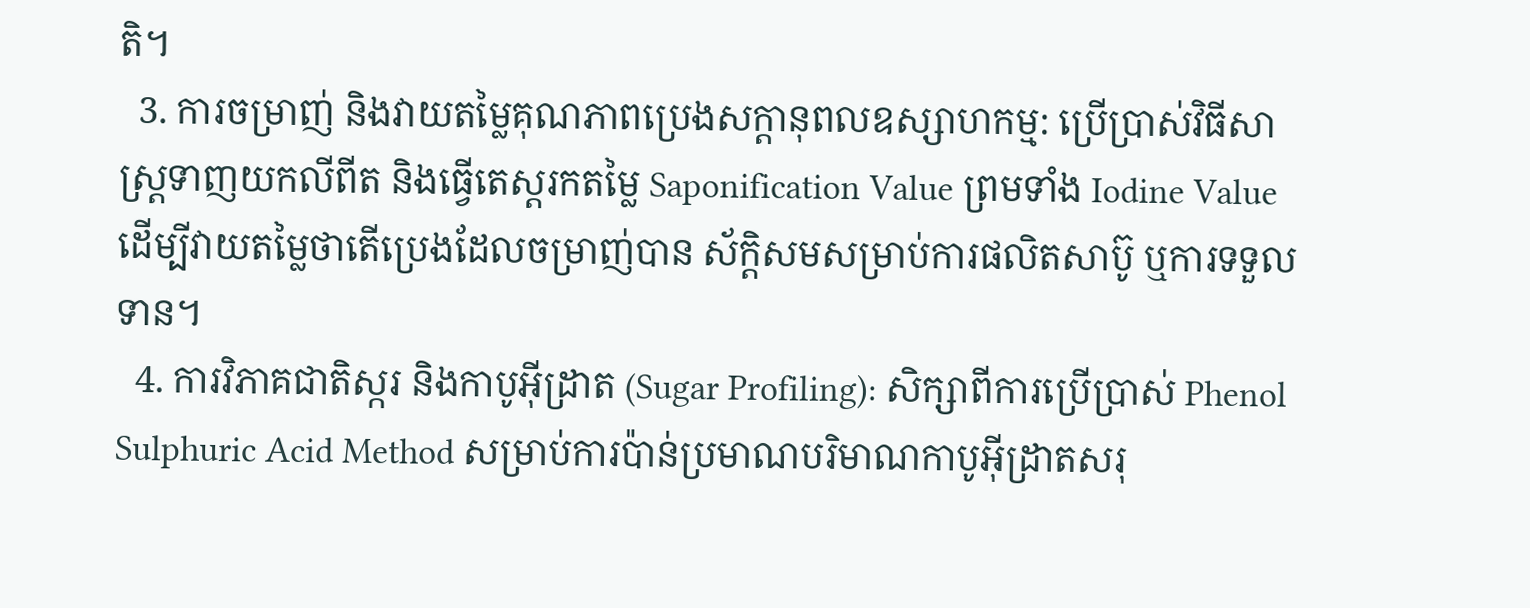តិ។
  3. ការចម្រាញ់ និងវាយតម្លៃគុណភាពប្រេងសក្តានុពលឧស្សាហកម្ម: ប្រើប្រាស់វិធីសាស្ត្រទាញយកលីពីត និងធ្វើតេស្តរកតម្លៃ Saponification Value ព្រមទាំង Iodine Value ដើម្បីវាយតម្លៃថាតើប្រេងដែលចម្រាញ់បាន ស័ក្តិសមសម្រាប់ការផលិតសាប៊ូ ឬការទទួលទាន។
  4. ការវិភាគជាតិស្ករ និងកាបូអ៊ីដ្រាត (Sugar Profiling): សិក្សាពីការប្រើប្រាស់ Phenol Sulphuric Acid Method សម្រាប់ការប៉ាន់ប្រមាណបរិមាណកាបូអ៊ីដ្រាតសរុ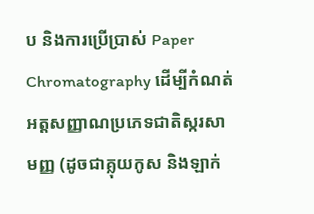ប និងការប្រើប្រាស់ Paper Chromatography ដើម្បីកំណត់អត្តសញ្ញាណប្រភេទជាតិស្ករសាមញ្ញ (ដូចជាគ្លុយកូស និងឡាក់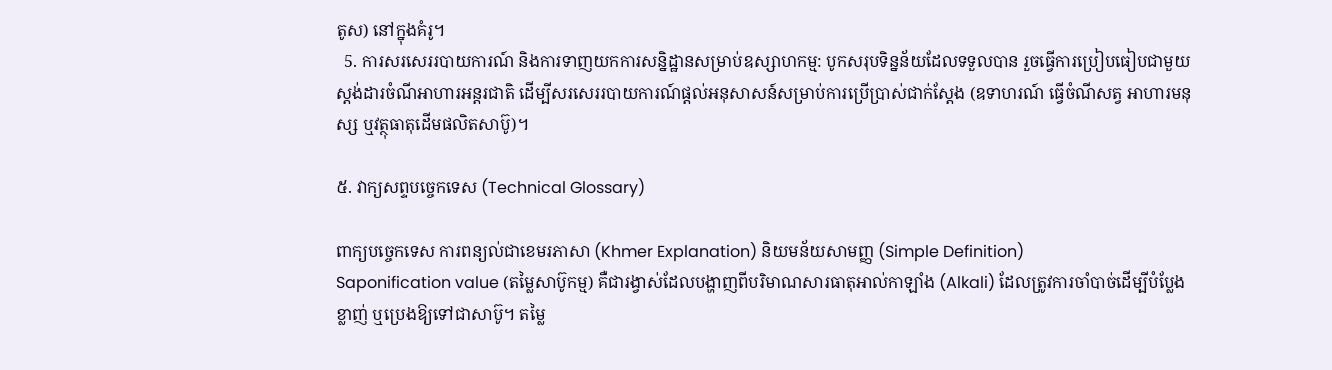តូស) នៅក្នុងគំរូ។
  5. ការសរសេររបាយការណ៍ និងការទាញយកការសន្និដ្ឋានសម្រាប់ឧស្សាហកម្ម: បូកសរុបទិន្នន័យដែលទទួលបាន រួចធ្វើការប្រៀបធៀបជាមួយស្តង់ដារចំណីអាហារអន្តរជាតិ ដើម្បីសរសេររបាយការណ៍ផ្តល់អនុសាសន៍សម្រាប់ការប្រើប្រាស់ជាក់ស្តែង (ឧទាហរណ៍ ធ្វើចំណីសត្វ អាហារមនុស្ស ឬវត្ថុធាតុដើមផលិតសាប៊ូ)។

៥. វាក្យសព្ទបច្ចេកទេស (Technical Glossary)

ពាក្យបច្ចេកទេស ការពន្យល់ជាខេមរភាសា (Khmer Explanation) និយមន័យសាមញ្ញ (Simple Definition)
Saponification value (តម្លៃសាប៊ូកម្ម) គឺជារង្វាស់ដែលបង្ហាញពីបរិមាណសារធាតុអាល់កាឡាំង (Alkali) ដែលត្រូវការចាំបាច់ដើម្បីបំប្លែងខ្លាញ់ ឬប្រេងឱ្យទៅជាសាប៊ូ។ តម្លៃ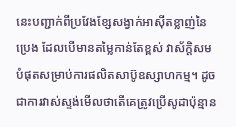នេះបញ្ជាក់ពីប្រវែងខ្សែសង្វាក់អាស៊ីតខ្លាញ់នៃប្រេង ដែលបើមានតម្លៃកាន់តែខ្ពស់ វាស័ក្តិសមបំផុតសម្រាប់ការផលិតសាប៊ូឧស្សាហកម្ម។ ដូចជាការវាស់ស្ទង់មើលថាតើគេត្រូវប្រើសូដាប៉ុន្មាន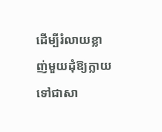ដើម្បីរំលាយខ្លាញ់មួយដុំឱ្យក្លាយទៅជាសា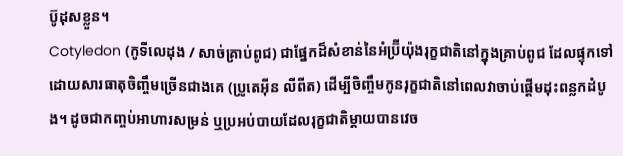ប៊ូដុសខ្លួន។
Cotyledon (កូទីលេដុង / សាច់គ្រាប់ពូជ) ជាផ្នែកដ៏សំខាន់នៃអំប្រ៊ីយ៉ុងរុក្ខជាតិនៅក្នុងគ្រាប់ពូជ ដែលផ្ទុកទៅដោយសារធាតុចិញ្ចឹមច្រើនជាងគេ (ប្រូតេអ៊ីន លីពីត) ដើម្បីចិញ្ចឹមកូនរុក្ខជាតិនៅពេលវាចាប់ផ្តើមដុះពន្លកដំបូង។ ដូចជាកញ្ចប់អាហារសម្រន់ ឬប្រអប់បាយដែលរុក្ខជាតិម្តាយបានវេច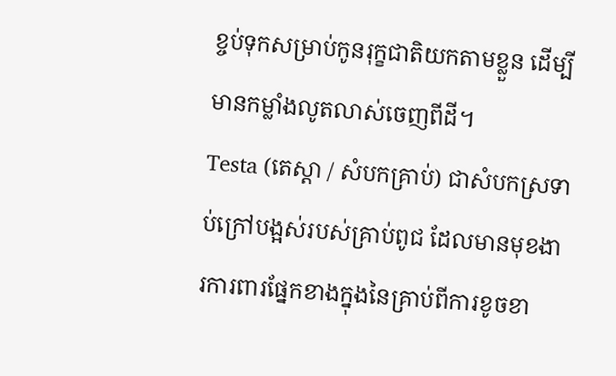ខ្ចប់ទុកសម្រាប់កូនរុក្ខជាតិយកតាមខ្លួន ដើម្បីមានកម្លាំងលូតលាស់ចេញពីដី។
Testa (តេស្តា / សំបកគ្រាប់) ជាសំបកស្រទាប់ក្រៅបង្អស់របស់គ្រាប់ពូជ ដែលមានមុខងារការពារផ្នែកខាងក្នុងនៃគ្រាប់ពីការខូចខា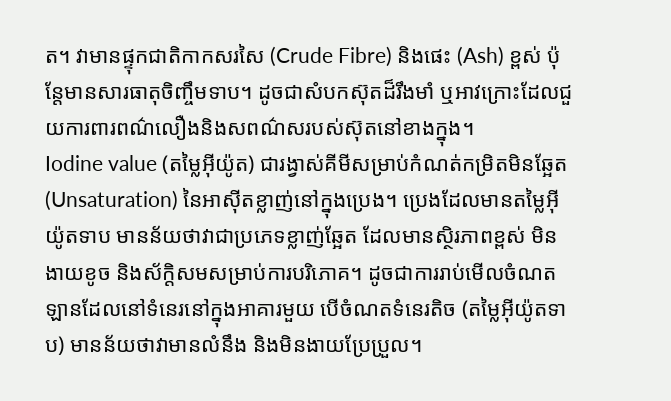ត។ វាមានផ្ទុកជាតិកាកសរសៃ (Crude Fibre) និងផេះ (Ash) ខ្ពស់ ប៉ុន្តែមានសារធាតុចិញ្ចឹមទាប។ ដូចជាសំបកស៊ុតដ៏រឹងមាំ ឬអាវក្រោះដែលជួយការពារពណ៌លឿងនិងសពណ៌សរបស់ស៊ុតនៅខាងក្នុង។
Iodine value (តម្លៃអ៊ីយ៉ូត) ជារង្វាស់គីមីសម្រាប់កំណត់កម្រិតមិនឆ្អែត (Unsaturation) នៃអាស៊ីតខ្លាញ់នៅក្នុងប្រេង។ ប្រេងដែលមានតម្លៃអ៊ីយ៉ូតទាប មានន័យថាវាជាប្រភេទខ្លាញ់ឆ្អែត ដែលមានស្ថិរភាពខ្ពស់ មិនងាយខូច និងស័ក្តិសមសម្រាប់ការបរិភោគ។ ដូចជាការរាប់មើលចំណតឡានដែលនៅទំនេរនៅក្នុងអាគារមួយ បើចំណតទំនេរតិច (តម្លៃអ៊ីយ៉ូតទាប) មានន័យថាវាមានលំនឹង និងមិនងាយប្រែប្រួល។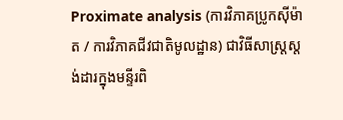Proximate analysis (ការវិភាគប្រូកស៊ីម៉ាត / ការវិភាគជីវជាតិមូលដ្ឋាន) ជាវិធីសាស្ត្រស្តង់ដារក្នុងមន្ទីរពិ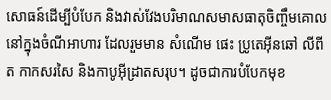សោធន៍ដើម្បីបំបែក និងវាស់វែងបរិមាណសមាសធាតុចិញ្ចឹមគោលនៅក្នុងចំណីអាហារ ដែលរួមមាន សំណើម ផេះ ប្រូតេអ៊ីនឆៅ លីពីត កាកសរសៃ និងកាបូអ៊ីដ្រាតសរុប។ ដូចជាការបំបែកមុខ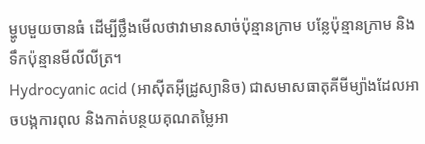ម្ហូបមួយចានធំ ដើម្បីថ្លឹងមើលថាវាមានសាច់ប៉ុន្មានក្រាម បន្លែប៉ុន្មានក្រាម និងទឹកប៉ុន្មានមីលីលីត្រ។
Hydrocyanic acid (អាស៊ីតអ៊ីដ្រូស្យានិច) ជាសមាសធាតុគីមីម្យ៉ាងដែលអាចបង្កការពុល និងកាត់បន្ថយគុណតម្លៃអា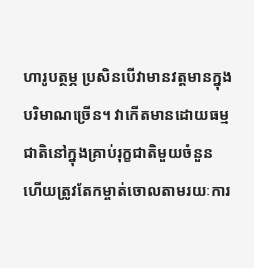ហារូបត្ថម្ភ ប្រសិនបើវាមានវត្តមានក្នុងបរិមាណច្រើន។ វាកើតមានដោយធម្មជាតិនៅក្នុងគ្រាប់រុក្ខជាតិមួយចំនួន ហើយត្រូវតែកម្ចាត់ចោលតាមរយៈការ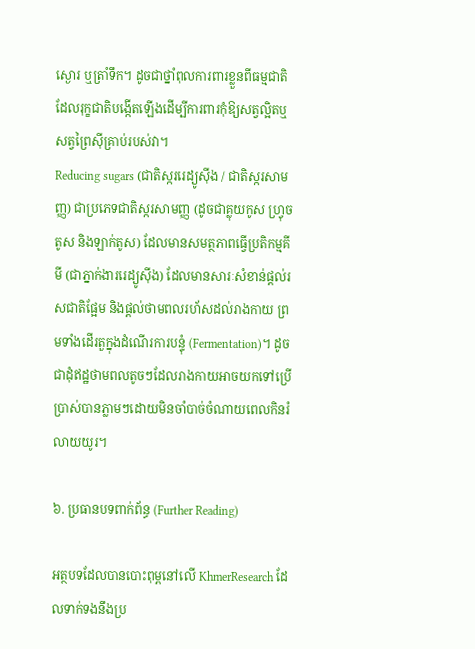ស្ងោរ ឬត្រាំទឹក។ ដូចជាថ្នាំពុលការពារខ្លួនពីធម្មជាតិដែលរុក្ខជាតិបង្កើតឡើងដើម្បីការពារកុំឱ្យសត្វល្អិតឬសត្វព្រៃស៊ីគ្រាប់របស់វា។
Reducing sugars (ជាតិស្កររេដ្យូស៊ីង / ជាតិស្ករសាមញ្ញ) ជាប្រភេទជាតិស្ករសាមញ្ញ (ដូចជាគ្លុយកូស ហ្វ្រុចតូស និងឡាក់តូស) ដែលមានសមត្ថភាពធ្វើប្រតិកម្មគីមី (ជាភ្នាក់ងាររេដ្យូស៊ីង) ដែលមានសារៈសំខាន់ផ្តល់រសជាតិផ្អែម និងផ្តល់ថាមពលរហ័សដល់រាងកាយ ព្រមទាំងដើរតួក្នុងដំណើរការបន្ទុំ (Fermentation)។ ដូចជាដុំឥដ្ឋថាមពលតូចៗដែលរាងកាយអាចយកទៅប្រើប្រាស់បានភ្លាមៗដោយមិនចាំបាច់ចំណាយពេលកិនរំលាយយូរ។

៦. ប្រធានបទពាក់ព័ន្ធ (Further Reading)

អត្ថបទដែលបានបោះពុម្ពនៅលើ KhmerResearch ដែលទាក់ទងនឹងប្រ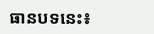ធានបទនេះ៖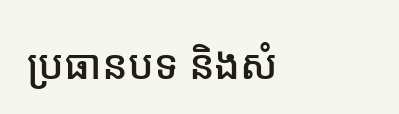ប្រធានបទ និងសំ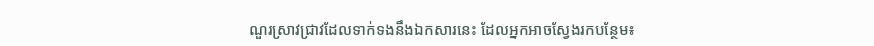ណួរស្រាវជ្រាវដែលទាក់ទងនឹងឯកសារនេះ ដែលអ្នកអាចស្វែងរកបន្ថែម៖